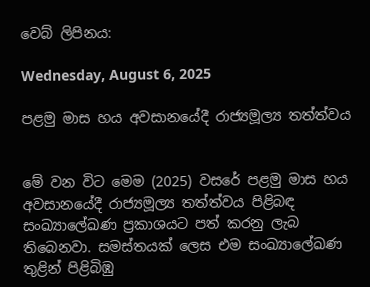වෙබ් ලිපිනය:

Wednesday, August 6, 2025

පළමු මාස හය අවසානයේදී රාජ්‍යමූල්‍ය තත්ත්වය


මේ වන විට මෙම (2025) වසරේ පළමු මාස හය අවසානයේදී රාජ්‍යමූල්‍ය තත්ත්වය පිළිබඳ සංඛ්‍යාලේඛණ ප්‍රකාශයට පත් කරනු ලැබ තිබෙනවා. සමස්තයක් ලෙස එම සංඛ්‍යාලේඛණ තුළින් පිළිබිඹු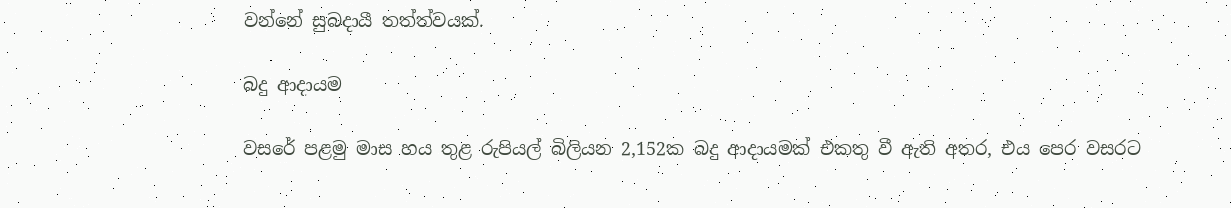වන්නේ සුබදායී තත්ත්වයක්.

බදු ආදායම

වසරේ පළමු මාස හය තුළ රුපියල් බිලියන 2,152ක බදු ආදායමක් එකතු වී ඇති අතර, එය පෙර වසරට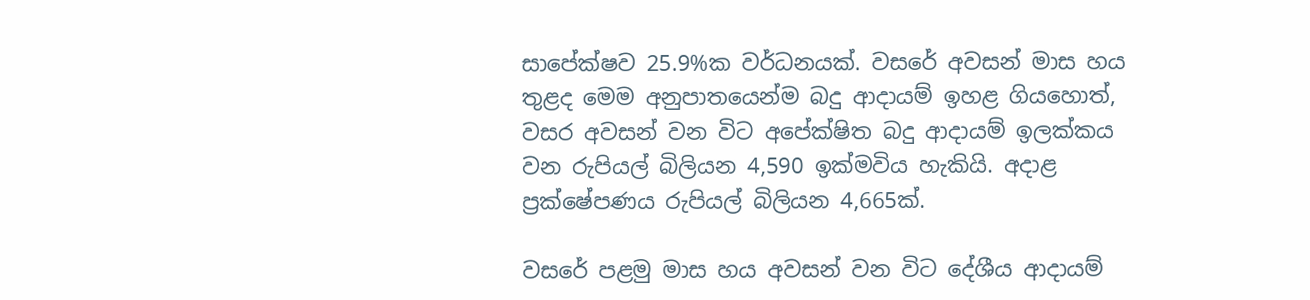සාපේක්ෂව 25.9%ක වර්ධනයක්. වසරේ අවසන් මාස හය තුළද මෙම අනුපාතයෙන්ම බදු ආදායම් ඉහළ ගියහොත්, වසර අවසන් වන විට අපේක්ෂිත බදු ආදායම් ඉලක්කය වන රුපියල් බිලියන 4,590 ඉක්මවිය හැකියි. අදාළ ප්‍රක්ෂේපණය රුපියල් බිලියන 4,665ක්.

වසරේ පළමු මාස හය අවසන් වන විට දේශීය ආදායම්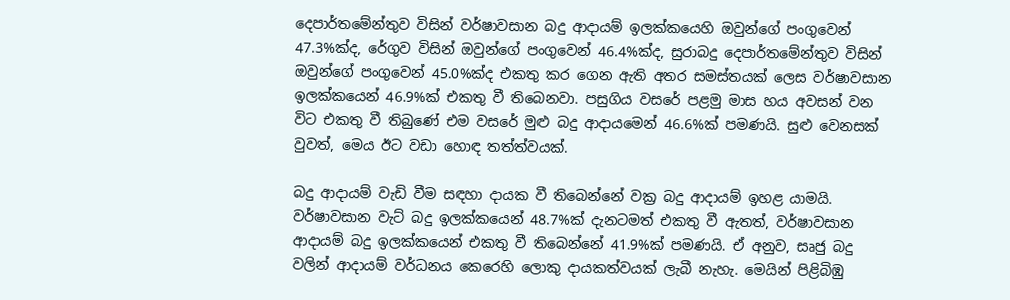දෙපාර්තමේන්තුව විසින් වර්ෂාවසාන බදු ආදායම් ඉලක්කයෙහි ඔවුන්ගේ පංගුවෙන් 47.3%ක්ද, රේගුව විසින් ඔවුන්ගේ පංගුවෙන් 46.4%ක්ද, සුරාබදු දෙපාර්තමේන්තුව විසින් ඔවුන්ගේ පංගුවෙන් 45.0%ක්ද එකතු කර ගෙන ඇති අතර සමස්තයක් ලෙස වර්ෂාවසාන ඉලක්කයෙන් 46.9%ක් එකතු වී තිබෙනවා. පසුගිය වසරේ පළමු මාස හය අවසන් වන විට එකතු වී තිබුණේ එම වසරේ මුළු බදු ආදායමෙන් 46.6%ක් පමණයි. සුළු වෙනසක් වුවත්, මෙය ඊට වඩා හොඳ තත්ත්වයක්.

බදු ආදායම් වැඩි වීම සඳහා දායක වී තිබෙන්නේ වක්‍ර බදු ආදායම් ඉහළ යාමයි. වර්ෂාවසාන වැට් බදු ඉලක්කයෙන් 48.7%ක් දැනටමත් එකතු වී ඇතත්, වර්ෂාවසාන ආදායම් බදු ඉලක්කයෙන් එකතු වී තිබෙන්නේ 41.9%ක් පමණයි. ඒ අනුව, සෘජු බදු වලින් ආදායම් වර්ධනය කෙරෙහි ලොකු දායකත්වයක් ලැබී නැහැ. මෙයින් පිළිබිඹු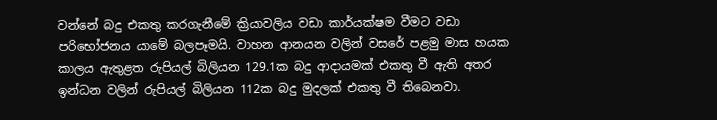වන්නේ බදු එකතු කරගැනීමේ ක්‍රියාවලිය වඩා කාර්යක්ෂම වීමට වඩා පරිභෝජනය යාමේ බලපෑමයි. වාහන ආනයන වලින් වසරේ පළමු මාස හයක කාලය ඇතුළත රුපියල් බිලියන 129.1ක බදු ආදායමක් එකතු වී ඇති අතර ඉන්ධන වලින් රුපියල් බිලියන 112ක බදු මුදලක් එකතු වී තිබෙනවා.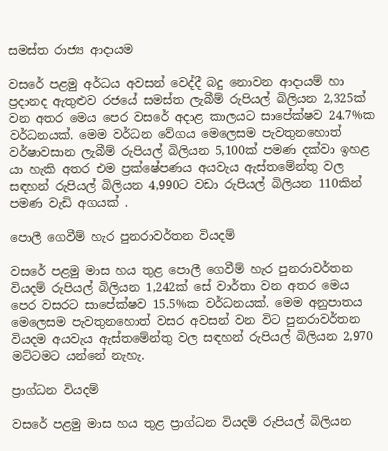සමස්ත රාජ්‍ය ආදායම

වසරේ පළමු අර්ධය අවසන් වෙද්දී බදු නොවන ආදායම් හා ප්‍රදානද ඇතුළුව රජයේ සමස්ත ලැබීම් රුපියල් බිලියන 2,325ක් වන අතර මෙය පෙර වසරේ අදාළ කාලයට සාපේක්ෂව 24.7%ක වර්ධනයක්. මෙම වර්ධන වේගය මෙලෙසම පැවතුනහොත් වර්ෂාවසාන ලැබීම් රුපියල් බිලියන 5,100ක් පමණ දක්වා ඉහළ යා හැකි අතර එම ප්‍රක්ෂේපණය අයවැය ඇස්තමේන්තු වල සඳහන් රුපියල් බිලියන 4,990ට වඩා රුපියල් බිලියන 110කින් පමණ වැඩි අගයක් .

පොලී ගෙවීම් හැර පුනරාවර්තන වියදම්

වසරේ පළමු මාස හය තුළ පොලී ගෙවීම් හැර පුනරාවර්තන වියදම් රුපියල් බිලියන 1,242ක් සේ වාර්තා වන අතර මෙය පෙර වසරට සාපේක්ෂව 15.5%ක වර්ධනයක්. මෙම අනුපාතය මෙලෙසම පැවතුනහොත් වසර අවසන් වන විට පුනරාවර්තන වියදම අයවැය ඇස්තමේන්තු වල සඳහන් රුපියල් බිලියන 2,970 මට්ටමට යන්නේ නැහැ.

ප්‍රාග්ධන වියදම්

වසරේ පළමු මාස හය තුළ ප්‍රාග්ධන වියදම් රුපියල් බිලියන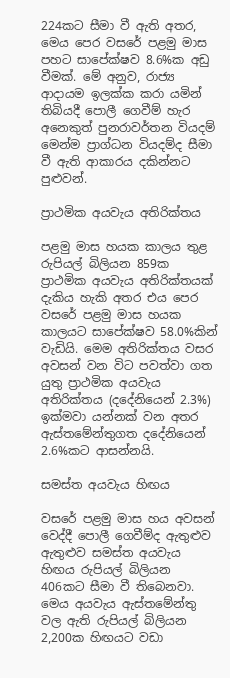224කට සීමා වී ඇති අතර, මෙය පෙර වසරේ පළමු මාස පහට සාපේක්ෂව 8.6%ක අඩු වීමක්. මේ අනුව, රාජ්‍ය ආදායම ඉලක්ක කරා යමින් තිබියදී පොලී ගෙවීම් හැර අනෙකුත් පුනරාවර්තන වියදම් මෙන්ම ප්‍රාග්ධන වියදම්ද සීමා වී ඇති ආකාරය දකින්නට පුළුවන්.

ප්‍රාථමික අයවැය අතිරික්තය

පළමු මාස හයක කාලය තුළ රුපියල් බිලියන 859ක ප්‍රාථමික අයවැය අතිරික්තයක් දැකිය හැකි අතර එය පෙර වසරේ පළමු මාස හයක කාලයට සාපේක්ෂව 58.0%කින් වැඩියි. මෙම අතිරික්තය වසර අවසන් වන විට පවත්වා ගත යුතු ප්‍රාථමික අයවැය අතිරික්තය (දදේනියෙන් 2.3%) ඉක්මවා යන්නක් වන අතර ඇස්තමේන්තුගත දදේනියෙන් 2.6%කට ආසන්නයි.

සමස්ත අයවැය හිඟය

වසරේ පළමු මාස හය අවසන් වෙද්දී පොලී ගෙවීම්ද ඇතුළුව ඇතුළුව සමස්ත අයවැය හිඟය රුපියල් බිලියන 406කට සීමා වී තිබෙනවා. මෙය අයවැය ඇස්තමේන්තු වල ඇති රුපියල් බිලියන 2,200ක හිඟයට වඩා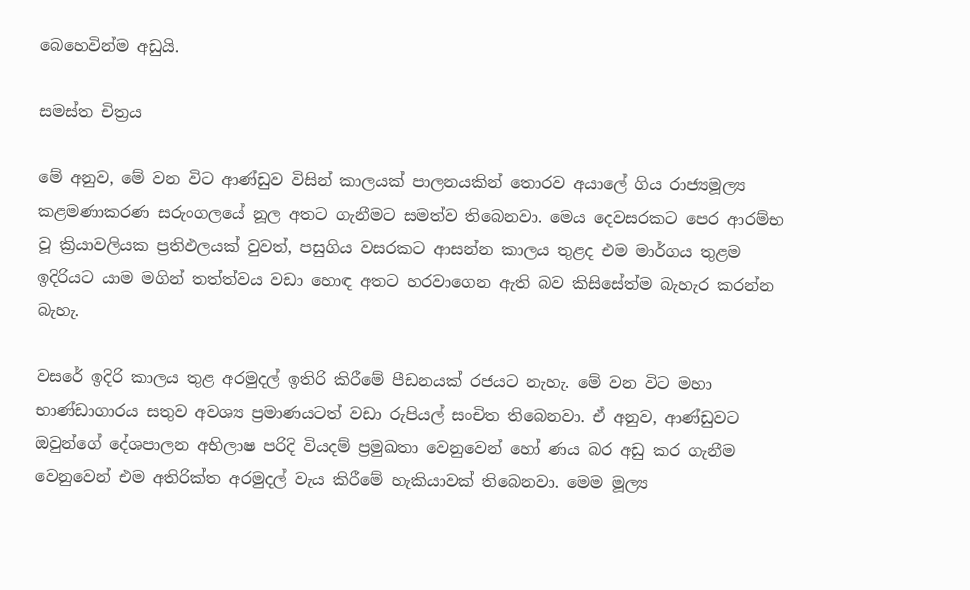බෙහෙවින්ම අඩුයි.

සමස්ත චිත්‍රය

මේ අනුව, මේ වන විට ආණ්ඩුව විසින් කාලයක් පාලනයකින් තොරව අයාලේ ගිය රාජ්‍යමූල්‍ය කළමණාකරණ සරුංගලයේ නූල අතට ගැනීමට සමත්ව තිබෙනවා. මෙය දෙවසරකට පෙර ආරම්භ වූ ක්‍රියාවලියක ප්‍රතිඵලයක් වුවත්, පසුගිය වසරකට ආසන්න කාලය තුළද එම මාර්ගය තුළම ඉදිරියට යාම මගින් තත්ත්වය වඩා හොඳ අතට හරවාගෙන ඇති බව කිසිසේත්ම බැහැර කරන්න බැහැ.

වසරේ ඉදිරි කාලය තුළ අරමුදල් ඉතිරි කිරීමේ පීඩනයක් රජයට නැහැ. මේ වන විට මහා භාණ්ඩාගාරය සතුව අවශ්‍ය ප්‍රමාණයටත් වඩා රුපියල් සංචිත තිබෙනවා. ඒ අනුව, ආණ්ඩුවට ඔවුන්ගේ දේශපාලන අභිලාෂ පරිදි වියදම් ප්‍රමුඛතා වෙනුවෙන් හෝ ණය බර අඩු කර ගැනීම වෙනුවෙන් එම අතිරික්ත අරමුදල් වැය කිරීමේ හැකියාවක් තිබෙනවා. මෙම මූල්‍ය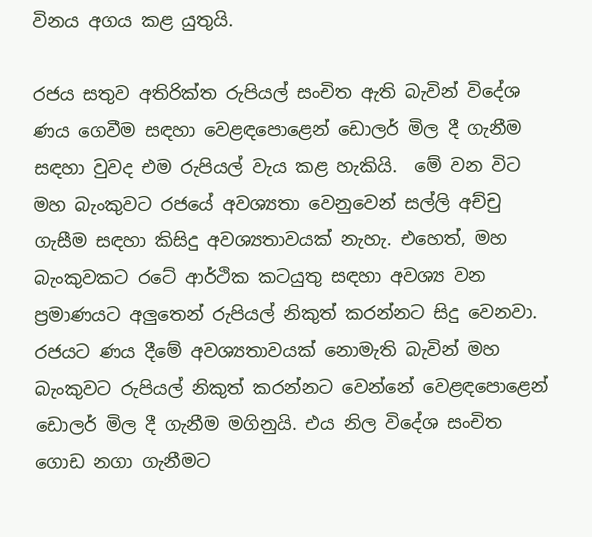විනය අගය කළ යුතුයි.

රජය සතුව අතිරික්ත රුපියල් සංචිත ඇති බැවින් විදේශ ණය ගෙවීම සඳහා වෙළඳපොළෙන් ඩොලර් මිල දී ගැනීම සඳහා වුවද එම රුපියල් වැය කළ හැකියි.  මේ වන විට මහ බැංකුවට රජයේ අවශ්‍යතා වෙනුවෙන් සල්ලි අච්චු ගැසීම සඳහා කිසිදු අවශ්‍යතාවයක් නැහැ. එහෙත්, මහ බැංකුවකට රටේ ආර්ථික කටයුතු සඳහා අවශ්‍ය වන ප්‍රමාණයට අලුතෙන් රුපියල් නිකුත් කරන්නට සිදු වෙනවා. රජයට ණය දීමේ අවශ්‍යතාවයක් නොමැති බැවින් මහ බැංකුවට රුපියල් නිකුත් කරන්නට වෙන්නේ වෙළඳපොළෙන් ඩොලර් මිල දී ගැනීම මගිනුයි. එය නිල විදේශ සංචිත ගොඩ නගා ගැනීමට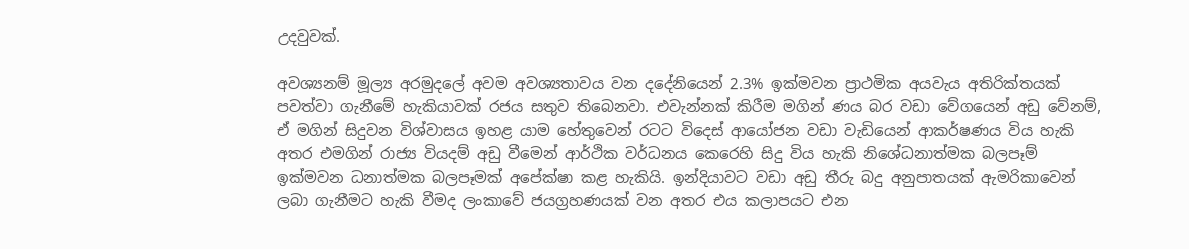උදවුවක්.

අවශ්‍යනම් මූල්‍ය අරමුදලේ අවම අවශ්‍යතාවය වන දදේනියෙන් 2.3% ඉක්මවන ප්‍රාථමික අයවැය අතිරික්තයක් පවත්වා ගැනීමේ හැකියාවක් රජය සතුව තිබෙනවා. එවැන්නක් කිරීම මගින් ණය බර වඩා වේගයෙන් අඩු වේනම්, ඒ මගින් සිදුවන විශ්වාසය ඉහළ යාම හේතුවෙන් රටට විදෙස් ආයෝජන වඩා වැඩියෙන් ආකර්ෂණය විය හැකි අතර එමගින් රාජ්‍ය වියදම් අඩු වීමෙන් ආර්ථික වර්ධනය කෙරෙහි සිදු විය හැකි නිශේධනාත්මක බලපෑම් ඉක්මවන ධනාත්මක බලපෑමක් අපේක්ෂා කළ හැකියි. ඉන්දියාවට වඩා අඩු තීරු බදු අනුපාතයක් ඇමරිකාවෙන් ලබා ගැනීමට හැකි වීමද ලංකාවේ ජයග්‍රහණයක් වන අතර එය කලාපයට එන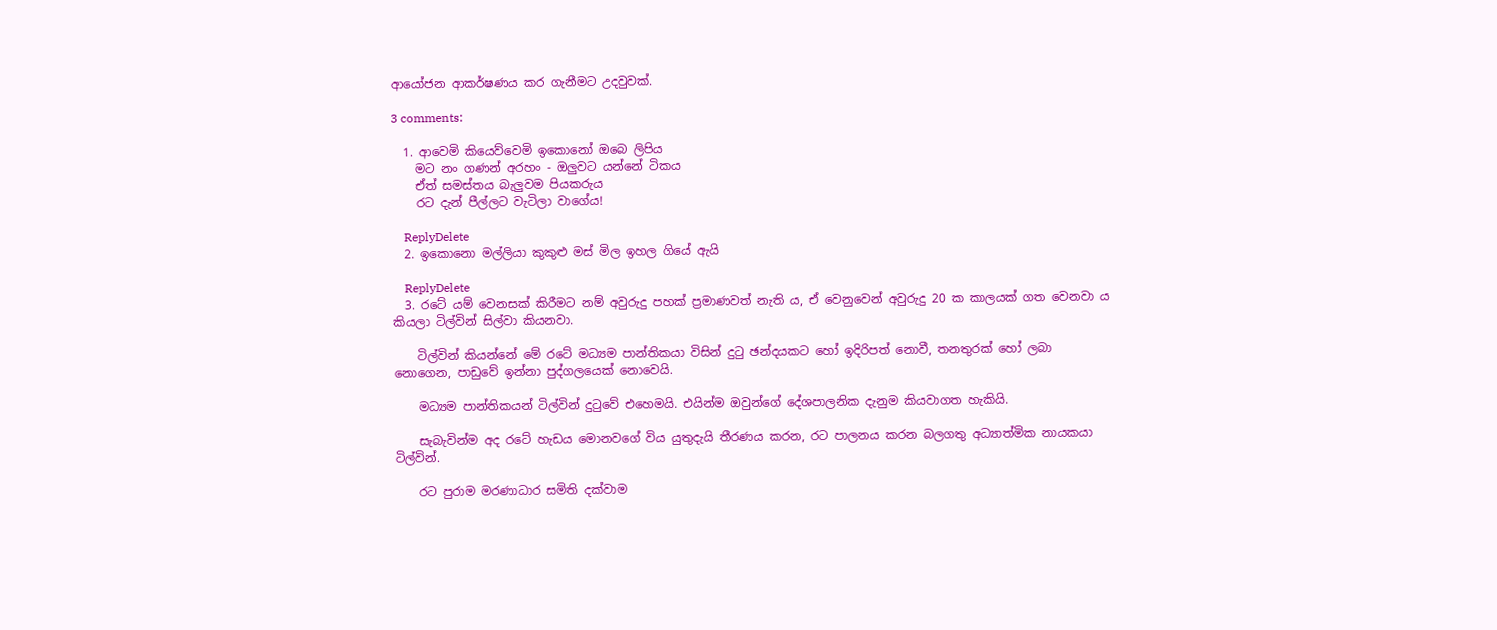ආයෝජන ආකර්ෂණය කර ගැනීමට උදවුවක්.

3 comments:

  1. ආවෙමි කියෙව්වෙමි ඉකොනෝ ඔබෙ ලිපිය
    මට නං ගණන් අරහං - ඔලුවට යන්නේ ටිකය
    ඒත් සමස්තය බැලුවම පියකරුය
    රට දැන් පීල්ලට වැටිලා වාගේය!

    ReplyDelete
  2. ඉකොනො මල්ලියා කුකුළු මස් මිල ඉහල ගියේ ඇයි

    ReplyDelete
  3. රටේ යම් වෙනසක් කිරීමට නම් අවුරුදු පහක් ප්‍රමාණවත් නැති ය, ඒ වෙනුවෙන් අවුරුදු 20 ක කාලයක් ගත වෙනවා ය කියලා ටිල්වින් සිල්වා කියනවා.

    ටිල්වින් කියන්නේ මේ රටේ මධ්‍යම පාන්තිකයා විසින් දුටු ඡන්දයකට හෝ ඉදිරිපත් නොවී, තනතුරක් හෝ ලබා නොගෙන, පාඩුවේ ඉන්නා පුද්ගලයෙක් නොවෙයි.

    මධ්‍යම පාන්තිකයන් ටිල්වින් දුටුවේ එහෙමයි. එයින්ම ඔවුන්ගේ දේශපාලනික දැනුම කියවාගත හැකියි.

    සැබැවින්ම අද රටේ හැඩය මොනවගේ විය යුතුදැයි තීරණය කරන, රට පාලනය කරන බලගතු අධ්‍යාත්මික නායකයා ටිල්වින්.

    රට පුරාම මරණාධාර සමිති දක්වාම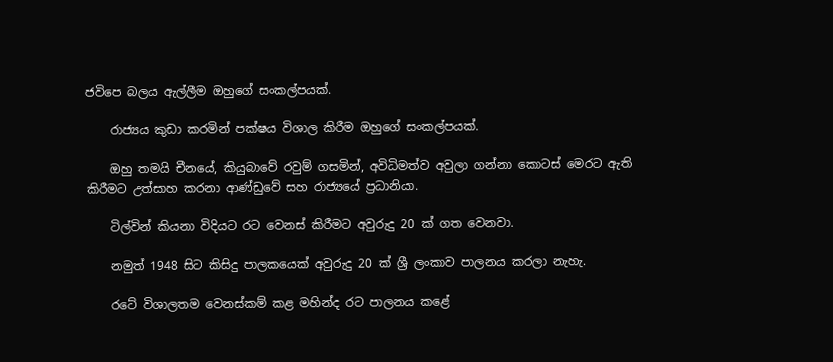ජවිපෙ බලය ඇල්ලීම ඔහුගේ සංකල්පයක්.

    රාජ්‍යය කුඩා කරමින් පක්ෂය විශාල කිරීම ඔහුගේ සංකල්පයක්.

    ඔහු තමයි චීනයේ, කියුබාවේ රවුම් ගසමින්, අවිධිමත්ව අවුලා ගන්නා කොටස් මෙරට ඇති කිරීමට උත්සාහ කරනා ආණ්ඩුවේ සහ රාජ්‍යයේ ප්‍රධානියා.

    ටිල්වින් කියනා විදියට රට වෙනස් කිරීමට අවුරුදු 20 ක් ගත වෙනවා.

    නමුත් 1948 සිට කිසිදු පාලකයෙක් අවුරුදු 20 ක් ශ්‍රී ලංකාව පාලනය කරලා නැහැ.

    රටේ විශාලතම වෙනස්කම් කළ මහින්ද රට පාලනය කළේ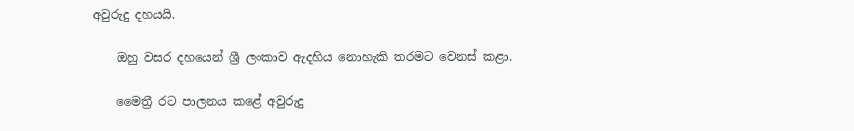අවුරුදු දහයයි.

    ඔහු වසර දහයෙන් ශ්‍රී ලංකාව ඇදහිය නොහැකි තරමට වෙනස් කළා.

    මෛත්‍රී රට පාලනය කළේ අවුරුදු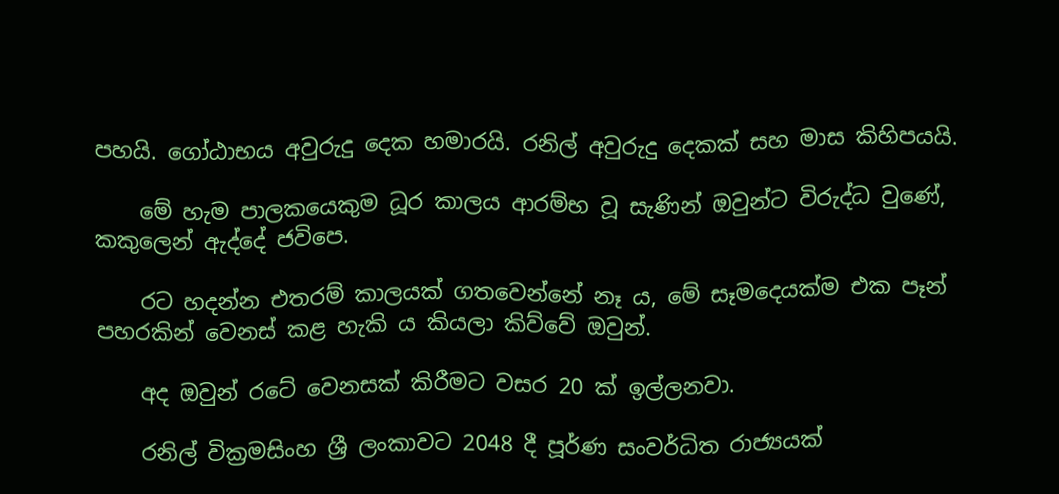පහයි. ගෝඨාභය අවුරුදු දෙක හමාරයි. රනිල් අවුරුදු දෙකක් සහ මාස කිහිපයයි.

    මේ හැම පාලකයෙකුම ධූර කාලය ආරම්භ වූ සැණින් ඔවුන්ට විරුද්ධ වුණේ, කකුලෙන් ඇද්දේ ජවිපෙ.

    රට හදන්න එතරම් කාලයක් ගතවෙන්නේ නෑ ය, මේ සෑමදෙයක්ම එක පෑන් පහරකින් වෙනස් කළ හැකි ය කියලා කිව්වේ ඔවුන්.

    අද ඔවුන් රටේ වෙනසක් කිරීමට වසර 20 ක් ඉල්ලනවා.

    රනිල් වික්‍රමසිංහ ශ්‍රී ලංකාවට 2048 දී පූර්ණ සංවර්ධිත රාජ්‍යයක්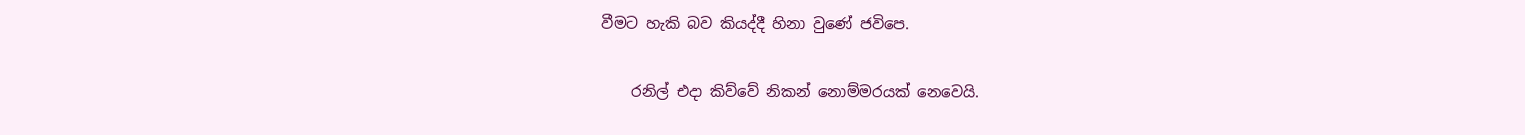වීමට හැකි බව කියද්දී හිනා වුණේ ජවිපෙ.

    රනිල් එදා කිව්වේ නිකන් නොම්මරයක් නෙවෙයි.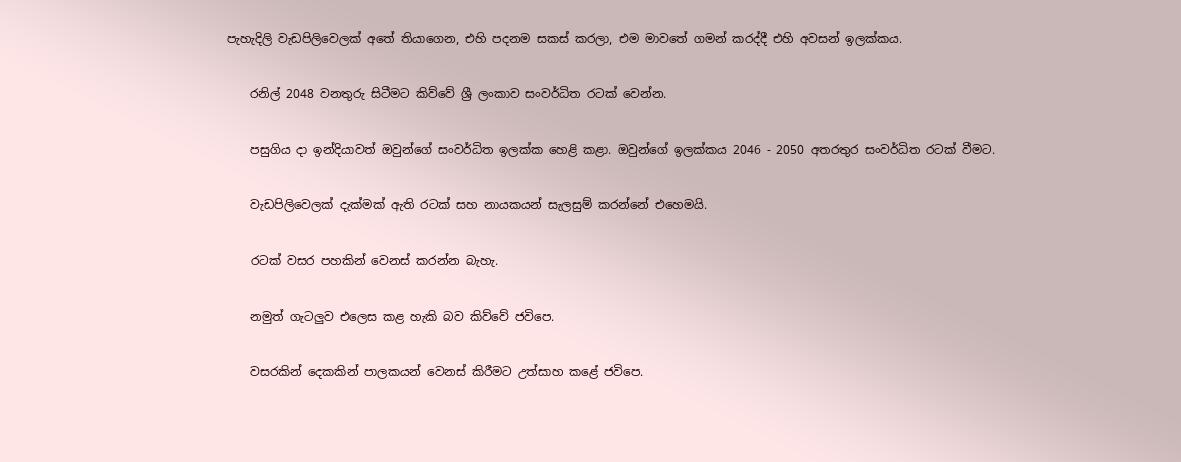පැහැදිලි වැඩපිලිවෙලක් අතේ තියාගෙන, එහි පදනම සකස් කරලා, එම මාවතේ ගමන් කරද්දී එහි අවසන් ඉලක්කය.

    රනිල් 2048 වනතුරු සිටීමට කිව්වේ ශ්‍රී ලංකාව සංවර්ධිත රටක් වෙන්න.

    පසුගිය දා ඉන්දියාවත් ඔවුන්ගේ සංවර්ධිත ඉලක්ක හෙළි කළා. ඔවුන්ගේ ඉලක්කය 2046 - 2050 අතරතුර සංවර්ධිත රටක් වීමට.

    වැඩපිලිවෙලක් දැක්මක් ඇති රටක් සහ නායකයන් සැලසුම් කරන්නේ එහෙමයි.

    රටක් වසර පහකින් වෙනස් කරන්න බැහැ.

    නමුත් ගැටලුව එලෙස කළ හැකි බව කිව්වේ ජවිපෙ.

    වසරකින් දෙකකින් පාලකයන් වෙනස් කිරීමට උත්සාහ කළේ ජවිපෙ.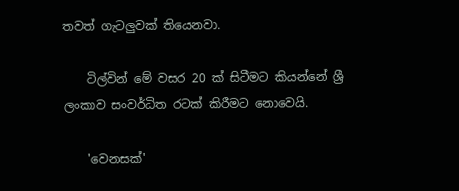තවත් ගැටලුවක් තියෙනවා.

    ටිල්වින් මේ වසර 20 ක් සිටීමට කියන්නේ ශ්‍රී ලංකාව සංවර්ධිත රටක් කිරීමට නොවෙයි.

    'වෙනසක්'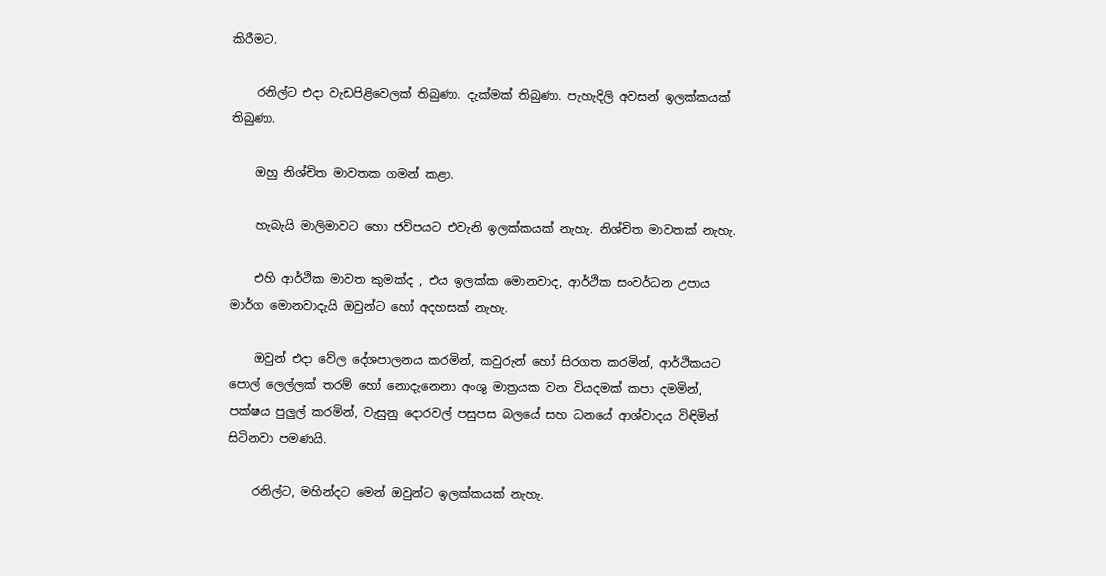කිරීමට.

    රනිල්ට එදා වැඩපිළිවෙලක් තිබුණා. දැක්මක් තිබුණා. පැහැදිලි අවසන් ඉලක්කයක් තිබුණා.

    ඔහු නිශ්චිත මාවතක ගමන් කළා.

    හැබැයි මාලිමාවට හො ජවිපයට එවැනි ඉලක්කයක් නැහැ. නිශ්චිත මාවතක් නැහැ.

    එහි ආර්ථික මාවත කුමක්ද , එය ඉලක්ක මොනවාද, ආර්ථික සංවර්ධන උපාය මාර්ග මොනවාදැයි ඔවුන්ට හෝ අදහසක් නැහැ.

    ඔවුන් එදා වේල දේශපාලනය කරමින්, කවුරුන් හෝ සිරගත කරමින්, ආර්ථිකයට පොල් ලෙල්ලක් තරම් හෝ නොදැනෙනා අංශු මාත්‍රයක වන වියදමක් කපා දමමින්, පක්ෂය පුලුල් කරමින්, වැසුනු දොරවල් පසුපස බලයේ සහ ධනයේ ආශ්වාදය විඳිමින් සිටිනවා පමණයි.

    රනිල්ට, මහින්දට මෙන් ඔවුන්ට ඉලක්කයක් නැහැ.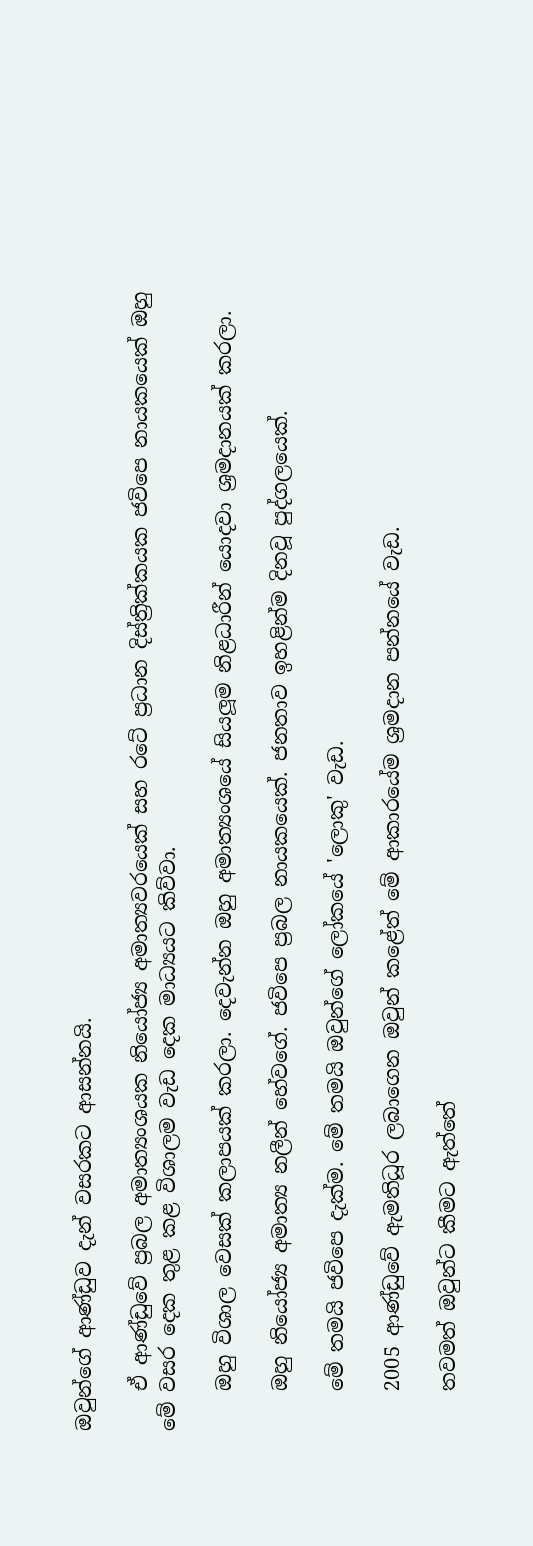ඔවුන්ගේ ආණ්ඩුව දැන් වසරකට ආසන්නයි.

    ඒ ආණ්ඩුවේ ප්‍රබල අමාත්‍යංශයක නියෝජ්‍ය අමාත්‍යවරයෙක් සහ රටේ ප්‍රධාන දිස්ත්‍රික්කයක ජවිපෙ නායකයෙක් ඔහු මේ වසර දෙක තුළ කළ විශාලම වැඩ දෙක මාධ්‍යයට කිව්වා.

    ඔහු විශාල වෙසක් කලාපයක් කරලා. දෙවැන්න ඔහු අමාත්‍යංශයේ සියලූම නිළධාරීන් යොදවා ශ්‍රමදානයක් කරලා.

    ඔහු නියෝජ්‍ය අමාත්‍ය නලීන් හේවගේ. ජවිපෙ ප්‍රබල නායකයෙක්. ජනතාව ඉහළින්ම දිනවූ පුද්ගලයෙක්.

    මේ තමයි ජවිපෙ දැක්ම. මේ තමයි ඔවුන්ගේ ලෝකයේ 'ලොකු' වැඩ.

    2005 ආණ්ඩුවේ ඇමතිධූර ලබාගෙන ඔවුන් කළේත් මේ ආකාරයේම ශ්‍රමදාන පන්නයේ වැඩ.

    තවමත් ඔවුන්ට කීමට ඇත්තේ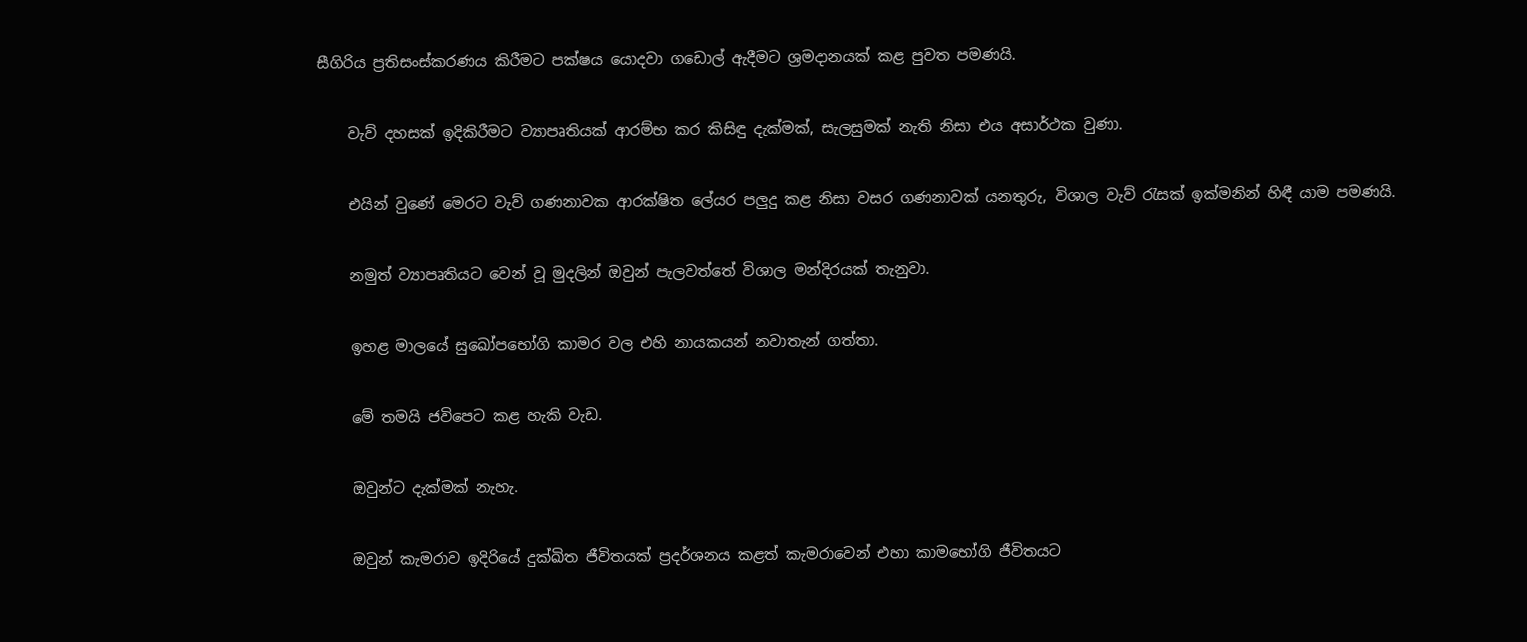සීගිරිය ප්‍රතිසංස්කරණය කිරීමට පක්ෂය යොදවා ගඩොල් ඇදීමට ශ්‍රමදානයක් කළ පුවත පමණයි.

    වැව් දහසක් ඉදිකිරීමට ව්‍යාපෘතියක් ආරම්භ කර කිසිඳු දැක්මක්, සැලසුමක් නැති නිසා එය අසාර්ථක වුණා.

    එයින් වුණේ මෙරට වැව් ගණනාවක ආරක්ෂිත ලේයර පලුදු කළ නිසා වසර ගණනාවක් යනතුරු, විශාල වැව් රැසක් ඉක්මනින් හිඳී යාම පමණයි.

    නමුත් ව්‍යාපෘතියට වෙන් වූ මුදලින් ඔවුන් පැලවත්තේ විශාල මන්දිරයක් තැනුවා.

    ඉහළ මාලයේ සුඛෝපභෝගි කාමර වල එහි නායකයන් නවාතැන් ගත්තා.

    මේ තමයි ජවිපෙට කළ හැකි වැඩ.

    ඔවුන්ට දැක්මක් නැහැ.

    ඔවුන් කැමරාව ඉදිරියේ දුක්ඛිත ජීවිතයක් ප්‍රදර්ශනය කළත් කැමරාවෙන් එහා කාමභෝගි ජීවිතයට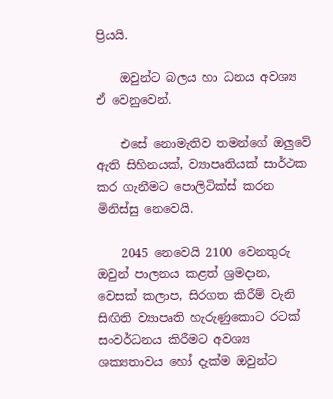ප්‍රියයි.

    ඔවුන්ට බලය හා ධනය අවශ්‍ය ඒ වෙනුවෙන්.

    එසේ නොමැතිව තමන්ගේ ඔලුවේ ඇති සිහිනයක්, ව්‍යාපෘතියක් සාර්ථක කර ගැනීමට පොලිටික්ස් කරන මිනිස්සු නෙවෙයි.

    2045 නෙවෙයි 2100 වෙනතුරු ඔවුන් පාලනය කළත් ශ්‍රමදාන, වෙසක් කලාප, සිරගත කිරීම් වැනි සිඟිති ව්‍යාපෘති හැරුණුකොට රටක් සංවර්ධනය කිරීමට අවශ්‍ය ශක්‍යතාවය හෝ දැක්ම ඔවුන්ට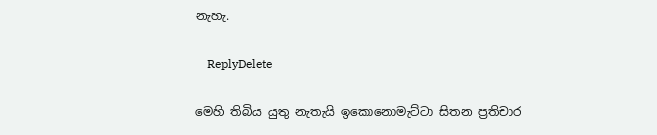නැහැ.

    ReplyDelete

මෙහි තිබිය යුතු නැතැයි ඉකොනොමැට්ටා සිතන ප්‍රතිචාර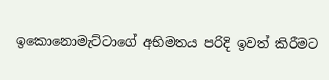ඉකොනොමැට්ටාගේ අභිමතය පරිදි ඉවත් කිරීමට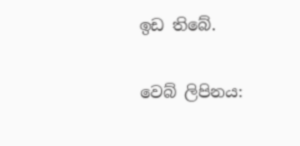ඉඩ තිබේ.

වෙබ් ලිපිනය: